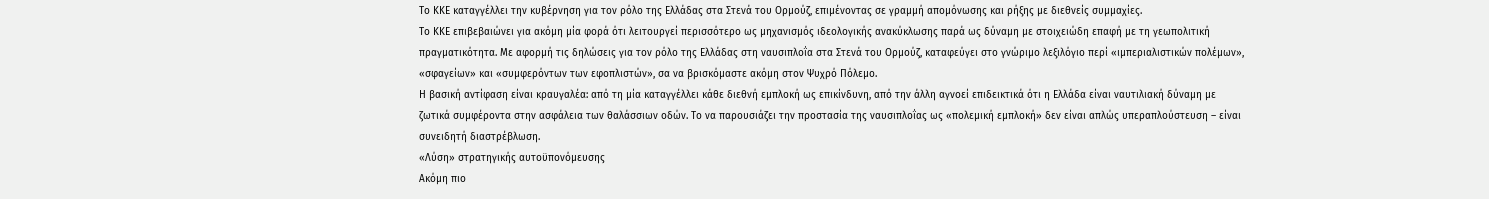Το ΚΚΕ καταγγέλλει την κυβέρνηση για τον ρόλο της Ελλάδας στα Στενά του Ορμούζ, επιμένοντας σε γραμμή απομόνωσης και ρήξης με διεθνείς συμμαχίες.
Το ΚΚΕ επιβεβαιώνει για ακόμη μία φορά ότι λειτουργεί περισσότερο ως μηχανισμός ιδεολογικής ανακύκλωσης παρά ως δύναμη με στοιχειώδη επαφή με τη γεωπολιτική πραγματικότητα. Με αφορμή τις δηλώσεις για τον ρόλο της Ελλάδας στη ναυσιπλοΐα στα Στενά του Ορμούζ, καταφεύγει στο γνώριμο λεξιλόγιο περί «ιμπεριαλιστικών πολέμων», «σφαγείων» και «συμφερόντων των εφοπλιστών», σα να βρισκόμαστε ακόμη στον Ψυχρό Πόλεμο.
Η βασική αντίφαση είναι κραυγαλέα: από τη μία καταγγέλλει κάθε διεθνή εμπλοκή ως επικίνδυνη, από την άλλη αγνοεί επιδεικτικά ότι η Ελλάδα είναι ναυτιλιακή δύναμη με ζωτικά συμφέροντα στην ασφάλεια των θαλάσσιων οδών. Το να παρουσιάζει την προστασία της ναυσιπλοΐας ως «πολεμική εμπλοκή» δεν είναι απλώς υπεραπλούστευση – είναι συνειδητή διαστρέβλωση.
«Λύση» στρατηγικής αυτοϋπονόμευσης
Ακόμη πιο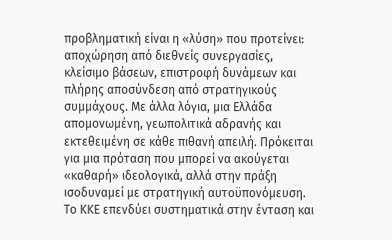προβληματική είναι η «λύση» που προτείνει: αποχώρηση από διεθνείς συνεργασίες, κλείσιμο βάσεων, επιστροφή δυνάμεων και πλήρης αποσύνδεση από στρατηγικούς συμμάχους. Με άλλα λόγια, μια Ελλάδα απομονωμένη, γεωπολιτικά αδρανής και εκτεθειμένη σε κάθε πιθανή απειλή. Πρόκειται για μια πρόταση που μπορεί να ακούγεται «καθαρή» ιδεολογικά, αλλά στην πράξη ισοδυναμεί με στρατηγική αυτοϋπονόμευση.
Το ΚΚΕ επενδύει συστηματικά στην ένταση και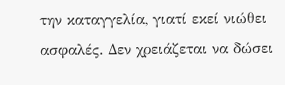την καταγγελία, γιατί εκεί νιώθει ασφαλές. Δεν χρειάζεται να δώσει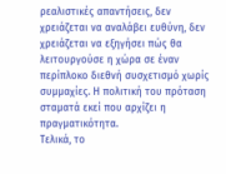ρεαλιστικές απαντήσεις, δεν χρειάζεται να αναλάβει ευθύνη, δεν χρειάζεται να εξηγήσει πώς θα λειτουργούσε η χώρα σε έναν περίπλοκο διεθνή συσχετισμό χωρίς συμμαχίες. Η πολιτική του πρόταση σταματά εκεί που αρχίζει η πραγματικότητα.
Τελικά, το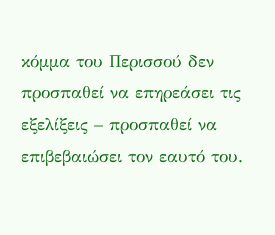κόμμα του Περισσού δεν προσπαθεί να επηρεάσει τις εξελίξεις – προσπαθεί να επιβεβαιώσει τον εαυτό του.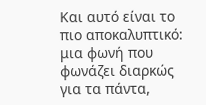Και αυτό είναι το πιο αποκαλυπτικό: μια φωνή που φωνάζει διαρκώς για τα πάντα,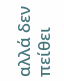αλλά δεν πείθει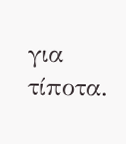για τίποτα.